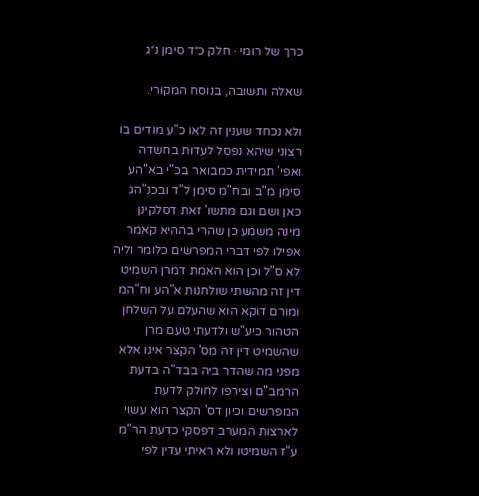כרך של רומי · חלק כ״ד סימן נ״ג

שאלה ותשובה, בנוסח המקורי.

ולא נכחד שענין זה לאו כ"ע מודים בו רצוני שיהא נפסל לעדות בחשדה ואפי' תמידית כמבואר בכ"י בא"הע סימן מ"ב ובח"מ סימן ל"ד ובכנ"הג כאן ושם וגם מתשו' זאת דסלקינן מינה משמע כן שהרי בההיא קאמר אפילו לפי דברי המפרשים כלומר וליה לא ס"ל וכן הוא האמת דמרן השמיט דין זה מהשתי שולחנות א"הע וח"המ ומורם דוקא הוא שהעלם על השלחן הטהור כיע"ש ולדעתי טעם מרן שהשמיט דין זה מס' הקצר אינו אלא מפני מה שהדר ביה בבד"ה בדעת הרמב"ם וצירפו לחולק לדעת המפרשים וכיון דס' הקצר הוא עשוי לארצות המערב דפסקי כדעת הר"מ ע"ז השמיטו ולא ראיתי עדין לפי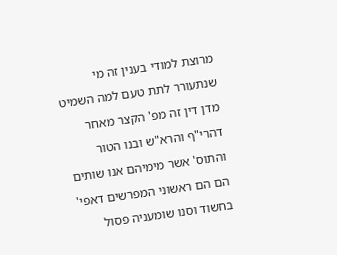מרוצת למודי בענין זה מי שנתעורר לתת טעם למה השמיט מדן דין זה מפ' הקצר מאחר דהרי"ף והרא"ש ובנו הטור והתוס' אשר מימיהם אנו שותים הם הם ראשוני המפרשים דאפי' בחשוד וסנו שומעניה פסול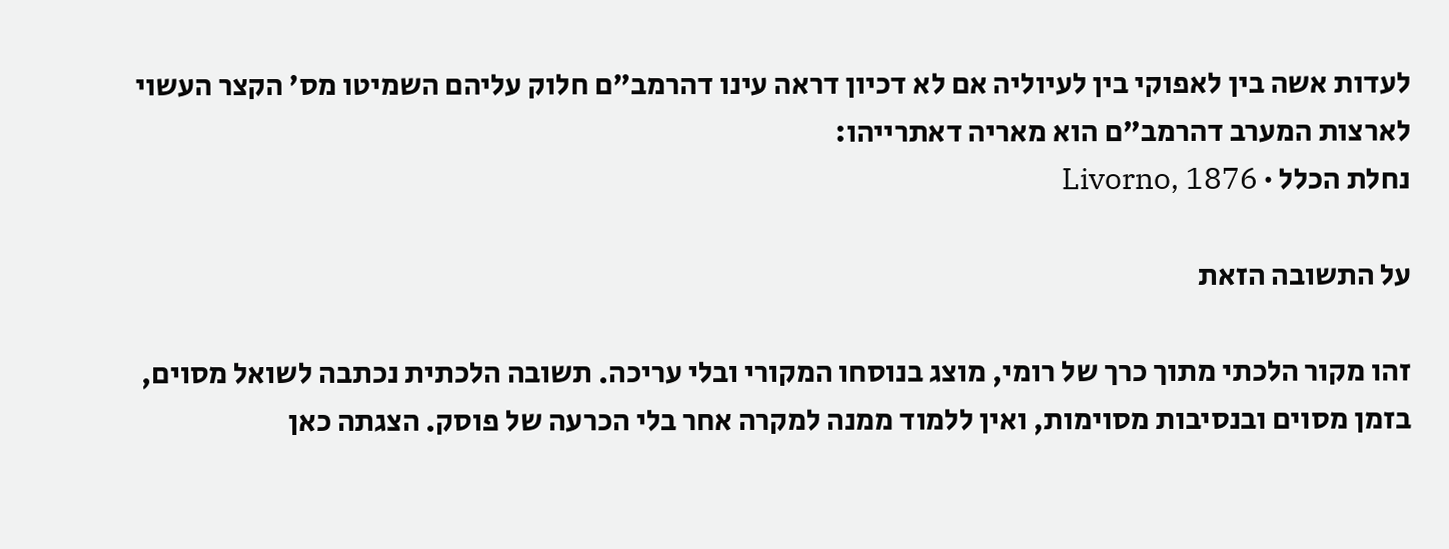לעדות אשה בין לאפוקי בין לעיוליה אם לא דכיון דראה עינו דהרמב"ם חלוק עליהם השמיטו מס' הקצר העשוי לארצות המערב דהרמב"ם הוא מאריה דאתרייהו:
נחלת הכלל · Livorno, 1876

על התשובה הזאת

זהו מקור הלכתי מתוך כרך של רומי, מוצג בנוסחו המקורי ובלי עריכה. תשובה הלכתית נכתבה לשואל מסוים, בזמן מסוים ובנסיבות מסוימות, ואין ללמוד ממנה למקרה אחר בלי הכרעה של פוסק. הצגתה כאן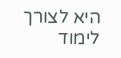היא לצורך לימוד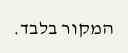המקור בלבד.